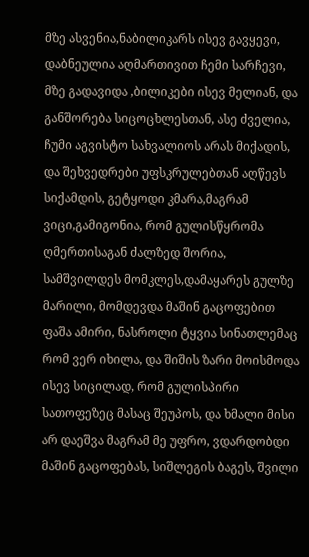მზე ასვენია,ნაბილიკარს ისევ გავყევი, დაბნეულია აღმართივით ჩემი სარჩევი, მზე გადავიდა ,ბილიკები ისევ მელიან, და განშორება სიცოცხლესთან, ასე ძველია, ჩუმი აგვისტო სახვალიოს არას მიქადის, და შეხვედრები უფსკრულებთან აღწევს სიქამდის, გეტყოდი კმარა,მაგრამ ვიცი,გამიგონია, რომ გულისწყრომა ღმერთისაგან ძალზედ შორია, სამშვილდეს მომკლეს,დამაყარეს გულზე მარილი, მომდევდა მაშინ გაცოფებით ფაშა ამირი, ნასროლი ტყვია სინათლემაც რომ ვერ იხილა, და შიშის ზარი მოისმოდა ისევ სიცილად, რომ გულისპირი სათოფეზეც მასაც შეუპოს, და ხმალი მისი არ დაეშვა მაგრამ მე უფრო, ვდარდობდი მაშინ გაცოფებას, სიშლეგის ბაგეს, შვილი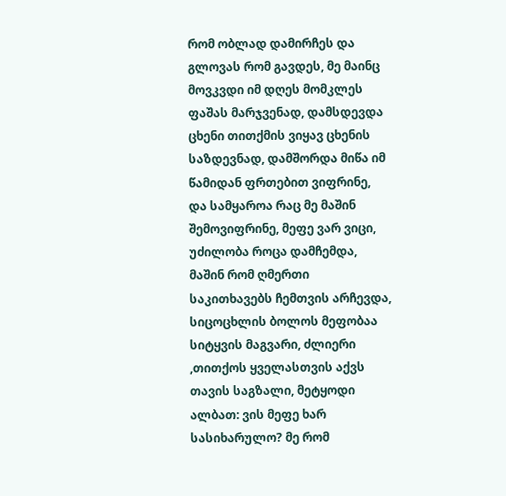რომ ობლად დამირჩეს და გლოვას რომ გავდეს, მე მაინც მოვკვდი იმ დღეს მომკლეს ფაშას მარჯვენად, დამსდევდა ცხენი თითქმის ვიყავ ცხენის საზდევნად, დამშორდა მიწა იმ წამიდან ფრთებით ვიფრინე, და სამყაროა რაც მე მაშინ შემოვიფრინე, მეფე ვარ ვიცი, უძილობა როცა დამჩემდა, მაშინ რომ ღმერთი საკითხავებს ჩემთვის არჩევდა, სიცოცხლის ბოლოს მეფობაა სიტყვის მაგვარი, ძლიერი ,თითქოს ყველასთვის აქვს თავის საგზალი, მეტყოდი ალბათ: ვის მეფე ხარ სასიხარულო? მე რომ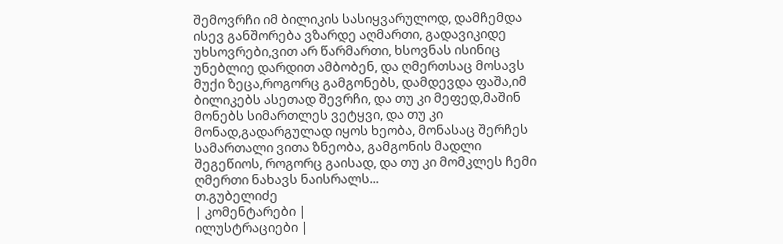შემოვრჩი იმ ბილიკის სასიყვარულოდ, დამჩემდა ისევ განშორება ვზარდე აღმართი, გადავიკიდე უხსოვრები,ვით არ წარმართი, ხსოვნას ისინიც უნებლიე დარდით ამბობენ, და ღმერთსაც მოსავს მუქი ზეცა,როგორც გამგონებს, დამდევდა ფაშა,იმ ბილიკებს ასეთად შევრჩი, და თუ კი მეფედ,მაშინ მონებს სიმართლეს ვეტყვი, და თუ კი მონად,გადარგულად იყოს ხეობა, მონასაც შერჩეს სამართალი ვითა ზნეობა, გამგონის მადლი შეგეწიოს, როგორც გაისად, და თუ კი მომკლეს ჩემი ღმერთი ნახავს ნაისრალს...
თ.გუბელიძე
| კომენტარები |
ილუსტრაციები |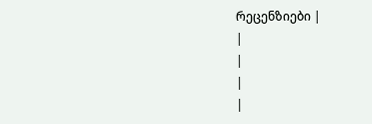რეცენზიები |
|
|
|
|